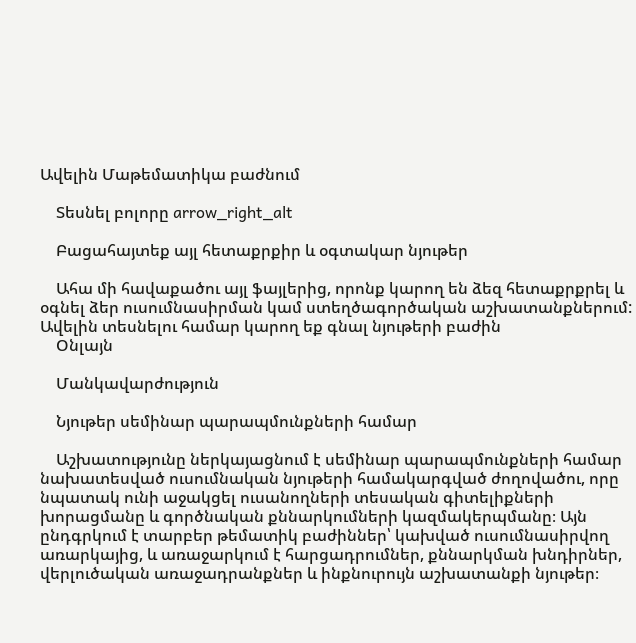Ավելին Մաթեմատիկա բաժնում

    Տեսնել բոլորը arrow_right_alt

    Բացահայտեք այլ հետաքրքիր և օգտակար նյութեր

    Ահա մի հավաքածու այլ ֆայլերից, որոնք կարող են ձեզ հետաքրքրել և օգնել ձեր ուսումնասիրման կամ ստեղծագործական աշխատանքներում: Ավելին տեսնելու համար կարող եք գնալ նյութերի բաժին
    Օնլայն

    Մանկավարժություն

    Նյութեր սեմինար պարապմունքների համար

    Աշխատությունը ներկայացնում է սեմինար պարապմունքների համար նախատեսված ուսումնական նյութերի համակարգված ժողովածու, որը նպատակ ունի աջակցել ուսանողների տեսական գիտելիքների խորացմանը և գործնական քննարկումների կազմակերպմանը։ Այն ընդգրկում է տարբեր թեմատիկ բաժիններ՝ կախված ուսումնասիրվող առարկայից, և առաջարկում է հարցադրումներ, քննարկման խնդիրներ, վերլուծական առաջադրանքներ և ինքնուրույն աշխատանքի նյութեր։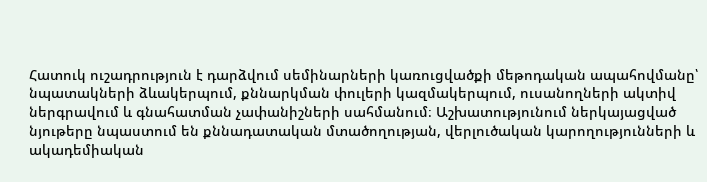Հատուկ ուշադրություն է դարձվում սեմինարների կառուցվածքի մեթոդական ապահովմանը՝ նպատակների ձևակերպում, քննարկման փուլերի կազմակերպում, ուսանողների ակտիվ ներգրավում և գնահատման չափանիշների սահմանում։ Աշխատությունում ներկայացված նյութերը նպաստում են քննադատական մտածողության, վերլուծական կարողությունների և ակադեմիական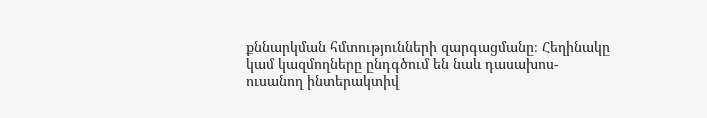քննարկման հմտությունների զարգացմանը։ Հեղինակը կամ կազմողները ընդգծում են նաև դասախոս-ուսանող ինտերակտիվ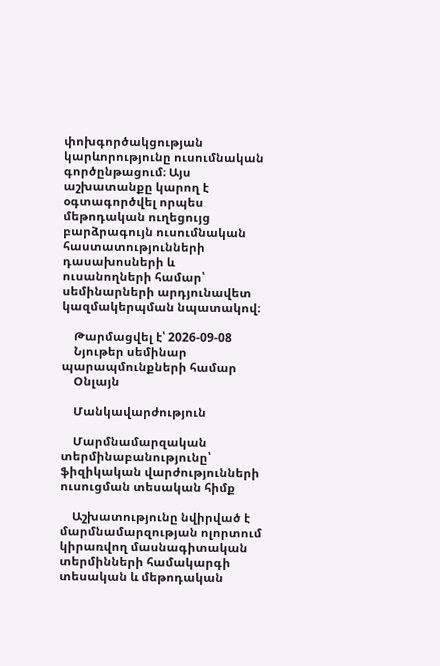փոխգործակցության կարևորությունը ուսումնական գործընթացում։ Այս աշխատանքը կարող է օգտագործվել որպես մեթոդական ուղեցույց բարձրագույն ուսումնական հաստատությունների դասախոսների և ուսանողների համար՝ սեմինարների արդյունավետ կազմակերպման նպատակով։

    Թարմացվել է՝ 2026-09-08
    Նյութեր սեմինար պարապմունքների համար
    Օնլայն

    Մանկավարժություն

    Մարմնամարզական տերմինաբանությունը՝ ֆիզիկական վարժությունների ուսուցման տեսական հիմք

    Աշխատությունը նվիրված է մարմնամարզության ոլորտում կիրառվող մասնագիտական տերմինների համակարգի տեսական և մեթոդական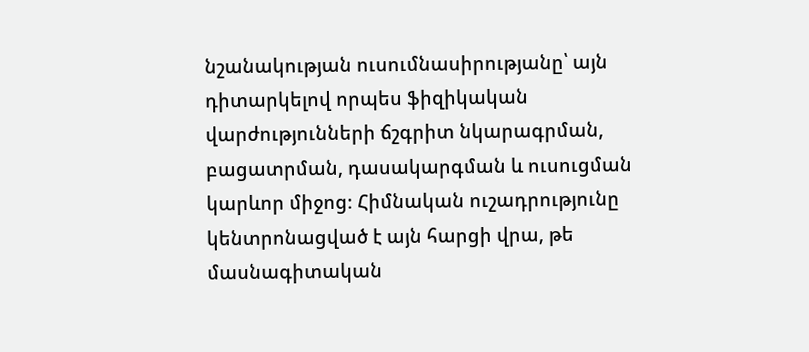նշանակության ուսումնասիրությանը՝ այն դիտարկելով որպես ֆիզիկական վարժությունների ճշգրիտ նկարագրման, բացատրման, դասակարգման և ուսուցման կարևոր միջոց։ Հիմնական ուշադրությունը կենտրոնացված է այն հարցի վրա, թե մասնագիտական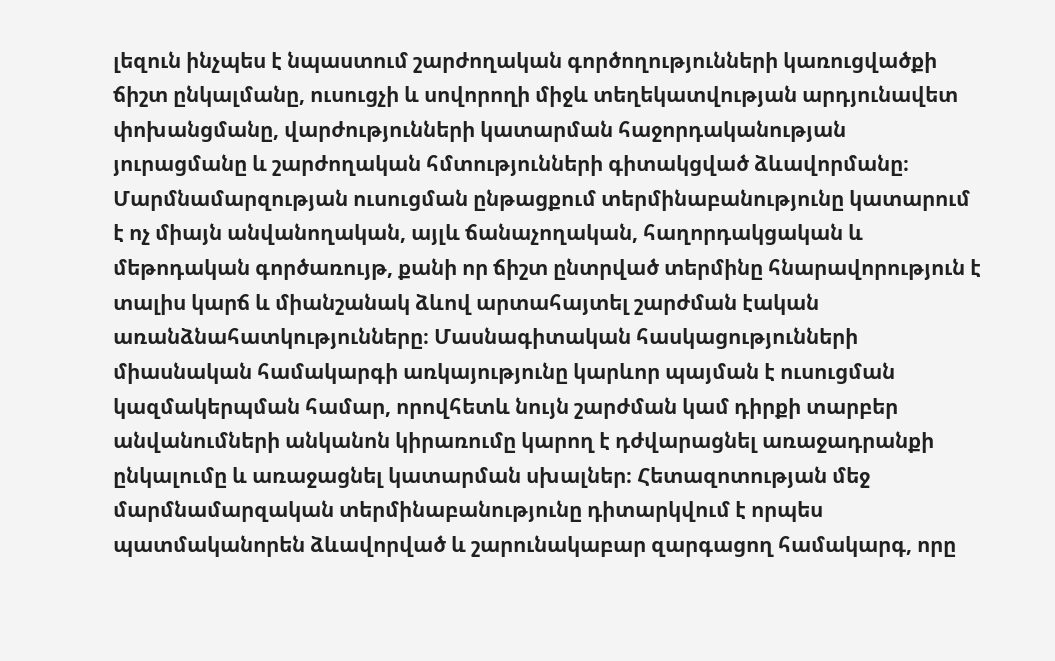լեզուն ինչպես է նպաստում շարժողական գործողությունների կառուցվածքի ճիշտ ընկալմանը, ուսուցչի և սովորողի միջև տեղեկատվության արդյունավետ փոխանցմանը, վարժությունների կատարման հաջորդականության յուրացմանը և շարժողական հմտությունների գիտակցված ձևավորմանը։ Մարմնամարզության ուսուցման ընթացքում տերմինաբանությունը կատարում է ոչ միայն անվանողական, այլև ճանաչողական, հաղորդակցական և մեթոդական գործառույթ, քանի որ ճիշտ ընտրված տերմինը հնարավորություն է տալիս կարճ և միանշանակ ձևով արտահայտել շարժման էական առանձնահատկությունները։ Մասնագիտական հասկացությունների միասնական համակարգի առկայությունը կարևոր պայման է ուսուցման կազմակերպման համար, որովհետև նույն շարժման կամ դիրքի տարբեր անվանումների անկանոն կիրառումը կարող է դժվարացնել առաջադրանքի ընկալումը և առաջացնել կատարման սխալներ։ Հետազոտության մեջ մարմնամարզական տերմինաբանությունը դիտարկվում է որպես պատմականորեն ձևավորված և շարունակաբար զարգացող համակարգ, որը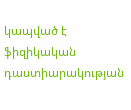կապված է ֆիզիկական դաստիարակության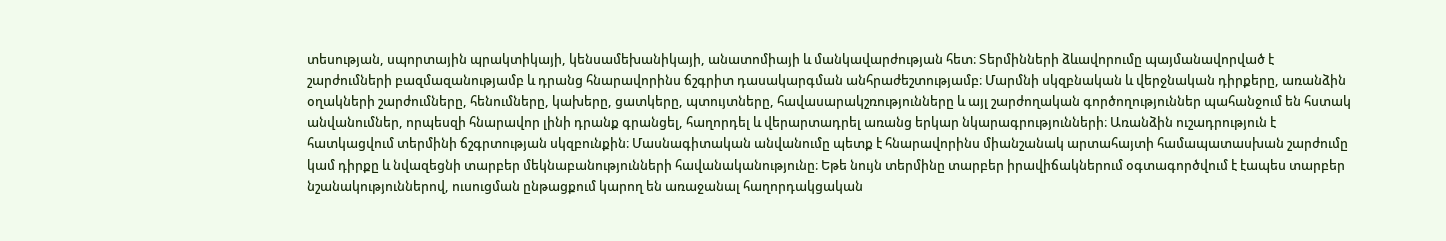տեսության, սպորտային պրակտիկայի, կենսամեխանիկայի, անատոմիայի և մանկավարժության հետ։ Տերմինների ձևավորումը պայմանավորված է շարժումների բազմազանությամբ և դրանց հնարավորինս ճշգրիտ դասակարգման անհրաժեշտությամբ։ Մարմնի սկզբնական և վերջնական դիրքերը, առանձին օղակների շարժումները, հենումները, կախերը, ցատկերը, պտույտները, հավասարակշռությունները և այլ շարժողական գործողություններ պահանջում են հստակ անվանումներ, որպեսզի հնարավոր լինի դրանք գրանցել, հաղորդել և վերարտադրել առանց երկար նկարագրությունների։ Առանձին ուշադրություն է հատկացվում տերմինի ճշգրտության սկզբունքին։ Մասնագիտական անվանումը պետք է հնարավորինս միանշանակ արտահայտի համապատասխան շարժումը կամ դիրքը և նվազեցնի տարբեր մեկնաբանությունների հավանականությունը։ Եթե նույն տերմինը տարբեր իրավիճակներում օգտագործվում է էապես տարբեր նշանակություններով, ուսուցման ընթացքում կարող են առաջանալ հաղորդակցական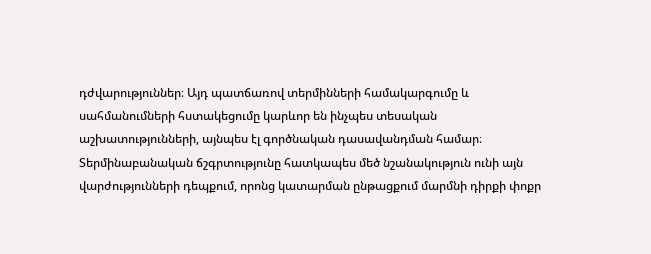դժվարություններ։ Այդ պատճառով տերմինների համակարգումը և սահմանումների հստակեցումը կարևոր են ինչպես տեսական աշխատությունների, այնպես էլ գործնական դասավանդման համար։ Տերմինաբանական ճշգրտությունը հատկապես մեծ նշանակություն ունի այն վարժությունների դեպքում, որոնց կատարման ընթացքում մարմնի դիրքի փոքր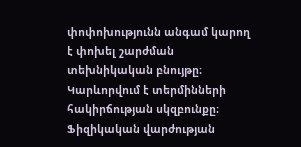փոփոխությունն անգամ կարող է փոխել շարժման տեխնիկական բնույթը։ Կարևորվում է տերմինների հակիրճության սկզբունքը։ Ֆիզիկական վարժության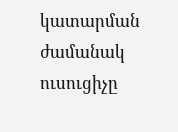կատարման ժամանակ ուսուցիչը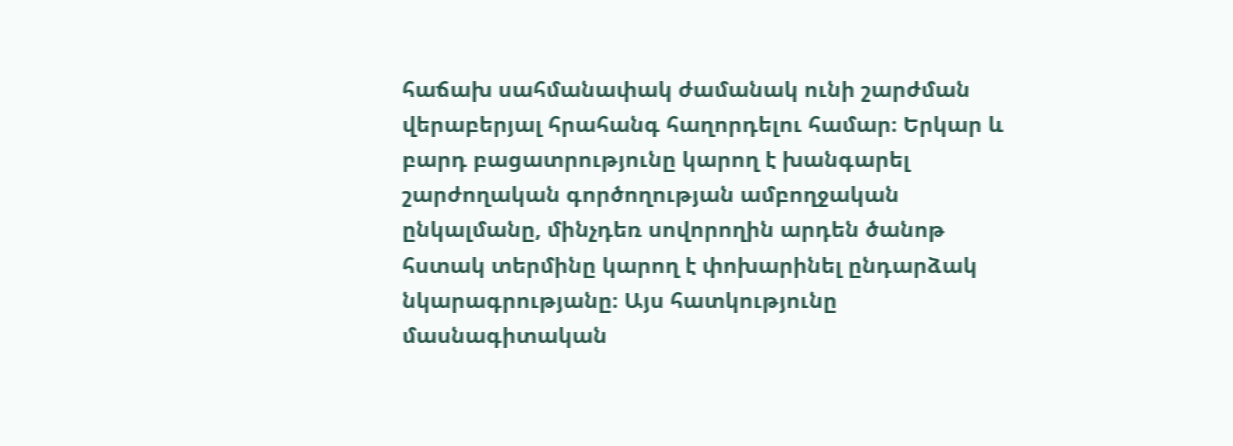հաճախ սահմանափակ ժամանակ ունի շարժման վերաբերյալ հրահանգ հաղորդելու համար։ Երկար և բարդ բացատրությունը կարող է խանգարել շարժողական գործողության ամբողջական ընկալմանը, մինչդեռ սովորողին արդեն ծանոթ հստակ տերմինը կարող է փոխարինել ընդարձակ նկարագրությանը։ Այս հատկությունը մասնագիտական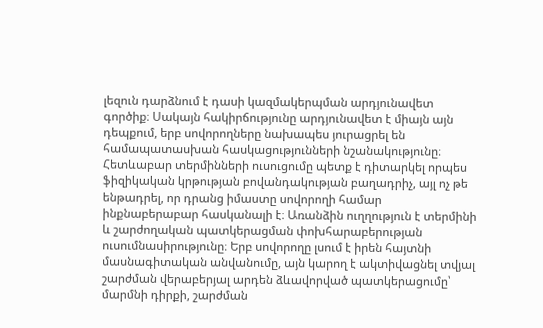լեզուն դարձնում է դասի կազմակերպման արդյունավետ գործիք։ Սակայն հակիրճությունը արդյունավետ է միայն այն դեպքում, երբ սովորողները նախապես յուրացրել են համապատասխան հասկացությունների նշանակությունը։ Հետևաբար տերմինների ուսուցումը պետք է դիտարկել որպես ֆիզիկական կրթության բովանդակության բաղադրիչ, այլ ոչ թե ենթադրել, որ դրանց իմաստը սովորողի համար ինքնաբերաբար հասկանալի է։ Առանձին ուղղություն է տերմինի և շարժողական պատկերացման փոխհարաբերության ուսումնասիրությունը։ Երբ սովորողը լսում է իրեն հայտնի մասնագիտական անվանումը, այն կարող է ակտիվացնել տվյալ շարժման վերաբերյալ արդեն ձևավորված պատկերացումը՝ մարմնի դիրքի, շարժման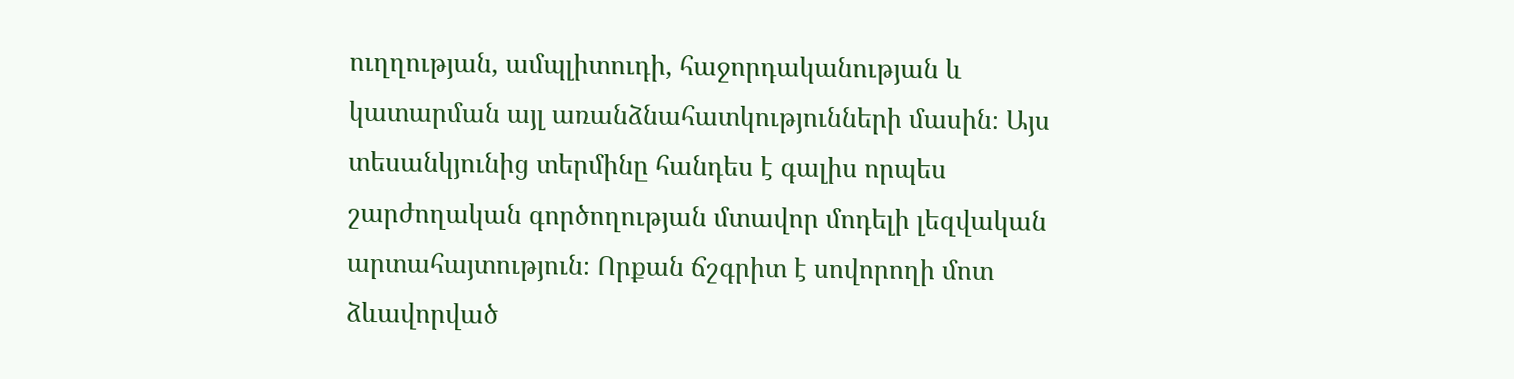ուղղության, ամպլիտուդի, հաջորդականության և կատարման այլ առանձնահատկությունների մասին։ Այս տեսանկյունից տերմինը հանդես է գալիս որպես շարժողական գործողության մտավոր մոդելի լեզվական արտահայտություն։ Որքան ճշգրիտ է սովորողի մոտ ձևավորված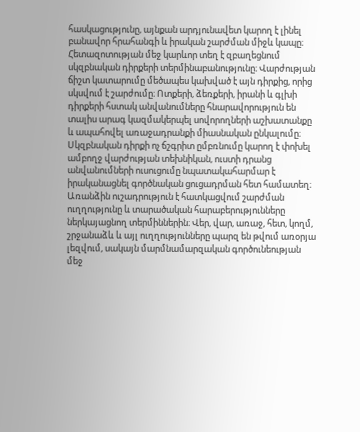հասկացությունը, այնքան արդյունավետ կարող է լինել բանավոր հրահանգի և իրական շարժման միջև կապը։ Հետազոտության մեջ կարևոր տեղ է զբաղեցնում սկզբնական դիրքերի տերմինաբանությունը։ Վարժության ճիշտ կատարումը մեծապես կախված է այն դիրքից, որից սկսվում է շարժումը։ Ոտքերի, ձեռքերի, իրանի և գլխի դիրքերի հստակ անվանումները հնարավորություն են տալիս արագ կազմակերպել սովորողների աշխատանքը և ապահովել առաջադրանքի միասնական ընկալումը։ Սկզբնական դիրքի ոչ ճշգրիտ ըմբռնումը կարող է փոխել ամբողջ վարժության տեխնիկան, ուստի դրանց անվանումների ուսուցումը նպատակահարմար է իրականացնել գործնական ցուցադրման հետ համատեղ։ Առանձին ուշադրություն է հատկացվում շարժման ուղղությունը և տարածական հարաբերությունները ներկայացնող տերմիններին։ Վեր, վար, առաջ, հետ, կողմ, շրջանաձև և այլ ուղղությունները պարզ են թվում առօրյա լեզվում, սակայն մարմնամարզական գործունեության մեջ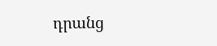դրանց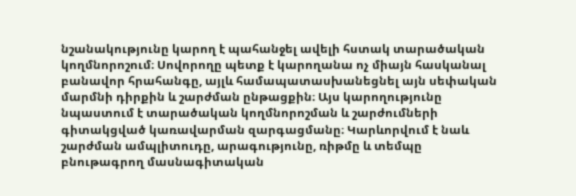նշանակությունը կարող է պահանջել ավելի հստակ տարածական կողմնորոշում։ Սովորողը պետք է կարողանա ոչ միայն հասկանալ բանավոր հրահանգը, այլև համապատասխանեցնել այն սեփական մարմնի դիրքին և շարժման ընթացքին։ Այս կարողությունը նպաստում է տարածական կողմնորոշման և շարժումների գիտակցված կառավարման զարգացմանը։ Կարևորվում է նաև շարժման ամպլիտուդը, արագությունը, ռիթմը և տեմպը բնութագրող մասնագիտական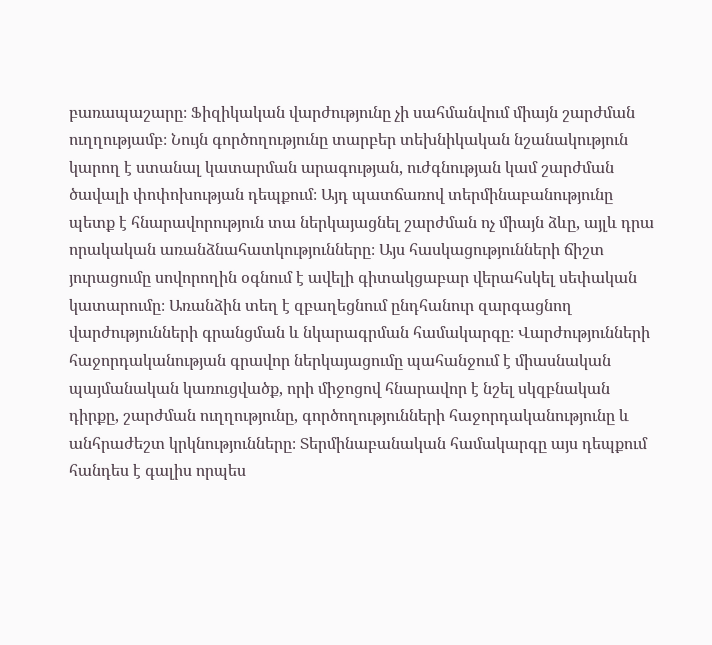բառապաշարը։ Ֆիզիկական վարժությունը չի սահմանվում միայն շարժման ուղղությամբ։ Նույն գործողությունը տարբեր տեխնիկական նշանակություն կարող է ստանալ կատարման արագության, ուժգնության կամ շարժման ծավալի փոփոխության դեպքում։ Այդ պատճառով տերմինաբանությունը պետք է հնարավորություն տա ներկայացնել շարժման ոչ միայն ձևը, այլև դրա որակական առանձնահատկությունները։ Այս հասկացությունների ճիշտ յուրացումը սովորողին օգնում է ավելի գիտակցաբար վերահսկել սեփական կատարումը։ Առանձին տեղ է զբաղեցնում ընդհանուր զարգացնող վարժությունների գրանցման և նկարագրման համակարգը։ Վարժությունների հաջորդականության գրավոր ներկայացումը պահանջում է միասնական պայմանական կառուցվածք, որի միջոցով հնարավոր է նշել սկզբնական դիրքը, շարժման ուղղությունը, գործողությունների հաջորդականությունը և անհրաժեշտ կրկնությունները։ Տերմինաբանական համակարգը այս դեպքում հանդես է գալիս որպես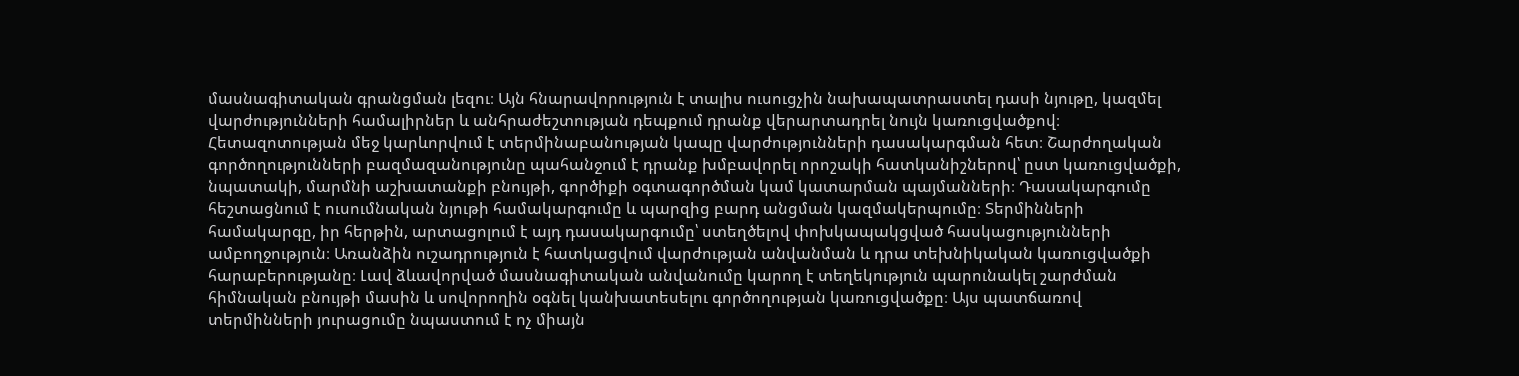մասնագիտական գրանցման լեզու։ Այն հնարավորություն է տալիս ուսուցչին նախապատրաստել դասի նյութը, կազմել վարժությունների համալիրներ և անհրաժեշտության դեպքում դրանք վերարտադրել նույն կառուցվածքով։ Հետազոտության մեջ կարևորվում է տերմինաբանության կապը վարժությունների դասակարգման հետ։ Շարժողական գործողությունների բազմազանությունը պահանջում է դրանք խմբավորել որոշակի հատկանիշներով՝ ըստ կառուցվածքի, նպատակի, մարմնի աշխատանքի բնույթի, գործիքի օգտագործման կամ կատարման պայմանների։ Դասակարգումը հեշտացնում է ուսումնական նյութի համակարգումը և պարզից բարդ անցման կազմակերպումը։ Տերմինների համակարգը, իր հերթին, արտացոլում է այդ դասակարգումը՝ ստեղծելով փոխկապակցված հասկացությունների ամբողջություն։ Առանձին ուշադրություն է հատկացվում վարժության անվանման և դրա տեխնիկական կառուցվածքի հարաբերությանը։ Լավ ձևավորված մասնագիտական անվանումը կարող է տեղեկություն պարունակել շարժման հիմնական բնույթի մասին և սովորողին օգնել կանխատեսելու գործողության կառուցվածքը։ Այս պատճառով տերմինների յուրացումը նպաստում է ոչ միայն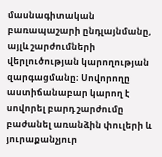մասնագիտական բառապաշարի ընդլայնմանը, այլև շարժումների վերլուծության կարողության զարգացմանը։ Սովորողը աստիճանաբար կարող է սովորել բարդ շարժումը բաժանել առանձին փուլերի և յուրաքանչյուր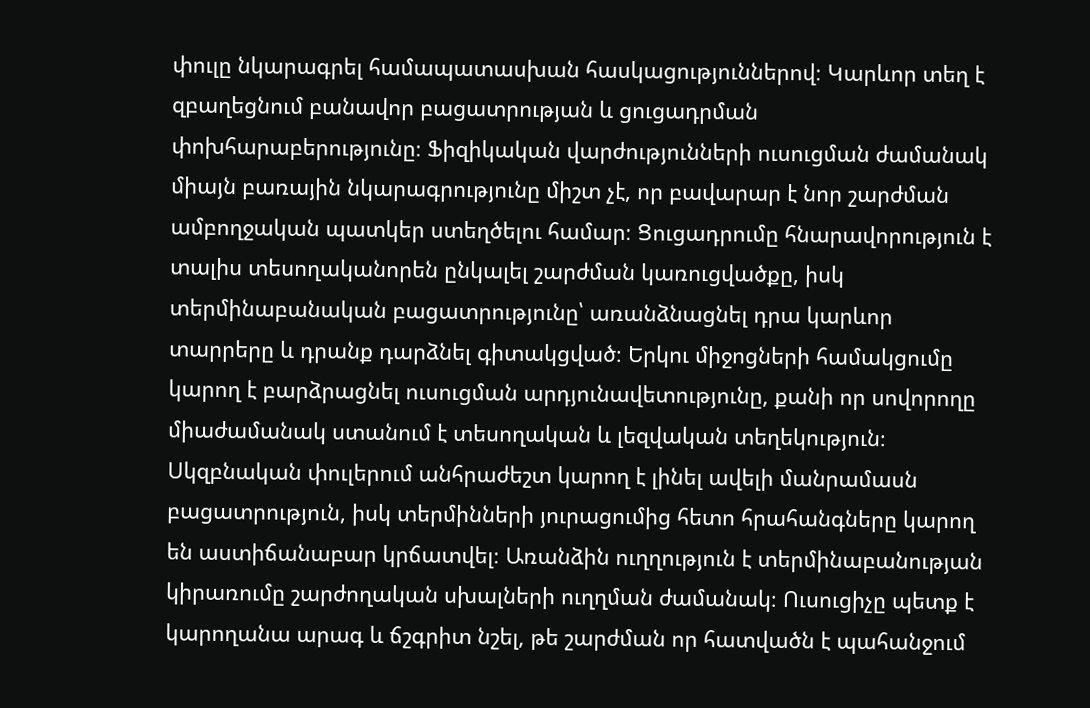փուլը նկարագրել համապատասխան հասկացություններով։ Կարևոր տեղ է զբաղեցնում բանավոր բացատրության և ցուցադրման փոխհարաբերությունը։ Ֆիզիկական վարժությունների ուսուցման ժամանակ միայն բառային նկարագրությունը միշտ չէ, որ բավարար է նոր շարժման ամբողջական պատկեր ստեղծելու համար։ Ցուցադրումը հնարավորություն է տալիս տեսողականորեն ընկալել շարժման կառուցվածքը, իսկ տերմինաբանական բացատրությունը՝ առանձնացնել դրա կարևոր տարրերը և դրանք դարձնել գիտակցված։ Երկու միջոցների համակցումը կարող է բարձրացնել ուսուցման արդյունավետությունը, քանի որ սովորողը միաժամանակ ստանում է տեսողական և լեզվական տեղեկություն։ Սկզբնական փուլերում անհրաժեշտ կարող է լինել ավելի մանրամասն բացատրություն, իսկ տերմինների յուրացումից հետո հրահանգները կարող են աստիճանաբար կրճատվել։ Առանձին ուղղություն է տերմինաբանության կիրառումը շարժողական սխալների ուղղման ժամանակ։ Ուսուցիչը պետք է կարողանա արագ և ճշգրիտ նշել, թե շարժման որ հատվածն է պահանջում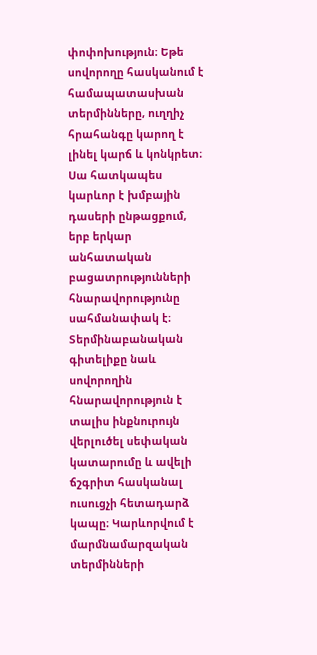փոփոխություն։ Եթե սովորողը հասկանում է համապատասխան տերմինները, ուղղիչ հրահանգը կարող է լինել կարճ և կոնկրետ։ Սա հատկապես կարևոր է խմբային դասերի ընթացքում, երբ երկար անհատական բացատրությունների հնարավորությունը սահմանափակ է։ Տերմինաբանական գիտելիքը նաև սովորողին հնարավորություն է տալիս ինքնուրույն վերլուծել սեփական կատարումը և ավելի ճշգրիտ հասկանալ ուսուցչի հետադարձ կապը։ Կարևորվում է մարմնամարզական տերմինների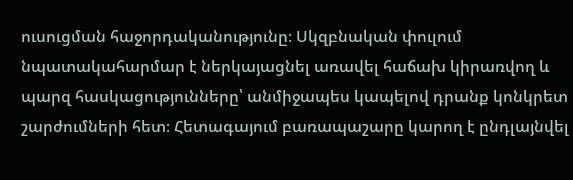ուսուցման հաջորդականությունը։ Սկզբնական փուլում նպատակահարմար է ներկայացնել առավել հաճախ կիրառվող և պարզ հասկացությունները՝ անմիջապես կապելով դրանք կոնկրետ շարժումների հետ։ Հետագայում բառապաշարը կարող է ընդլայնվել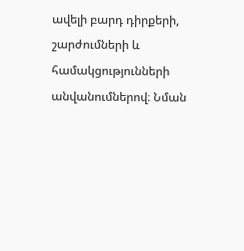ավելի բարդ դիրքերի, շարժումների և համակցությունների անվանումներով։ Նման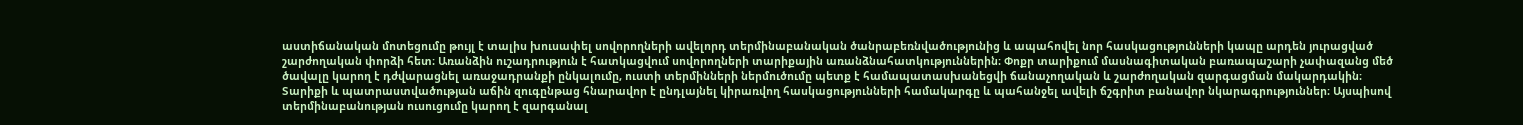աստիճանական մոտեցումը թույլ է տալիս խուսափել սովորողների ավելորդ տերմինաբանական ծանրաբեռնվածությունից և ապահովել նոր հասկացությունների կապը արդեն յուրացված շարժողական փորձի հետ։ Առանձին ուշադրություն է հատկացվում սովորողների տարիքային առանձնահատկություններին։ Փոքր տարիքում մասնագիտական բառապաշարի չափազանց մեծ ծավալը կարող է դժվարացնել առաջադրանքի ընկալումը, ուստի տերմինների ներմուծումը պետք է համապատասխանեցվի ճանաչողական և շարժողական զարգացման մակարդակին։ Տարիքի և պատրաստվածության աճին զուգընթաց հնարավոր է ընդլայնել կիրառվող հասկացությունների համակարգը և պահանջել ավելի ճշգրիտ բանավոր նկարագրություններ։ Այսպիսով տերմինաբանության ուսուցումը կարող է զարգանալ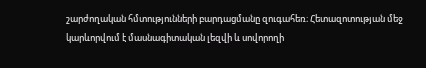շարժողական հմտությունների բարդացմանը զուգահեռ։ Հետազոտության մեջ կարևորվում է մասնագիտական լեզվի և սովորողի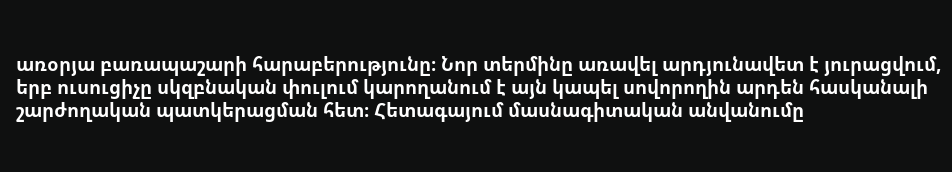առօրյա բառապաշարի հարաբերությունը։ Նոր տերմինը առավել արդյունավետ է յուրացվում, երբ ուսուցիչը սկզբնական փուլում կարողանում է այն կապել սովորողին արդեն հասկանալի շարժողական պատկերացման հետ։ Հետագայում մասնագիտական անվանումը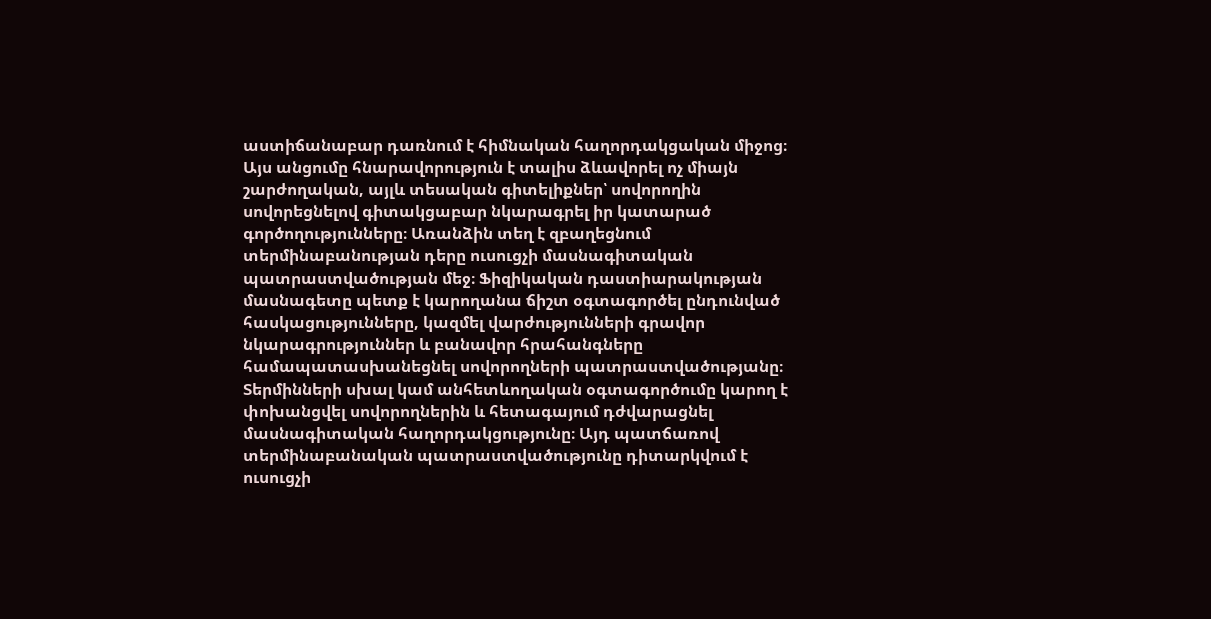աստիճանաբար դառնում է հիմնական հաղորդակցական միջոց։ Այս անցումը հնարավորություն է տալիս ձևավորել ոչ միայն շարժողական, այլև տեսական գիտելիքներ՝ սովորողին սովորեցնելով գիտակցաբար նկարագրել իր կատարած գործողությունները։ Առանձին տեղ է զբաղեցնում տերմինաբանության դերը ուսուցչի մասնագիտական պատրաստվածության մեջ։ Ֆիզիկական դաստիարակության մասնագետը պետք է կարողանա ճիշտ օգտագործել ընդունված հասկացությունները, կազմել վարժությունների գրավոր նկարագրություններ և բանավոր հրահանգները համապատասխանեցնել սովորողների պատրաստվածությանը։ Տերմինների սխալ կամ անհետևողական օգտագործումը կարող է փոխանցվել սովորողներին և հետագայում դժվարացնել մասնագիտական հաղորդակցությունը։ Այդ պատճառով տերմինաբանական պատրաստվածությունը դիտարկվում է ուսուցչի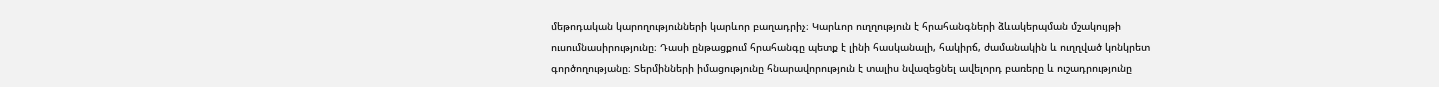մեթոդական կարողությունների կարևոր բաղադրիչ։ Կարևոր ուղղություն է հրահանգների ձևակերպման մշակույթի ուսումնասիրությունը։ Դասի ընթացքում հրահանգը պետք է լինի հասկանալի, հակիրճ, ժամանակին և ուղղված կոնկրետ գործողությանը։ Տերմինների իմացությունը հնարավորություն է տալիս նվազեցնել ավելորդ բառերը և ուշադրությունը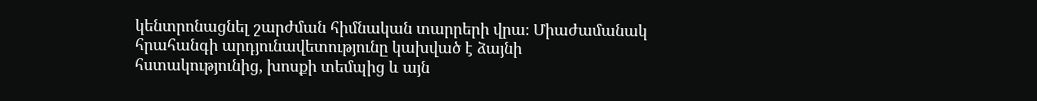կենտրոնացնել շարժման հիմնական տարրերի վրա։ Միաժամանակ հրահանգի արդյունավետությունը կախված է ձայնի հստակությունից, խոսքի տեմպից և այն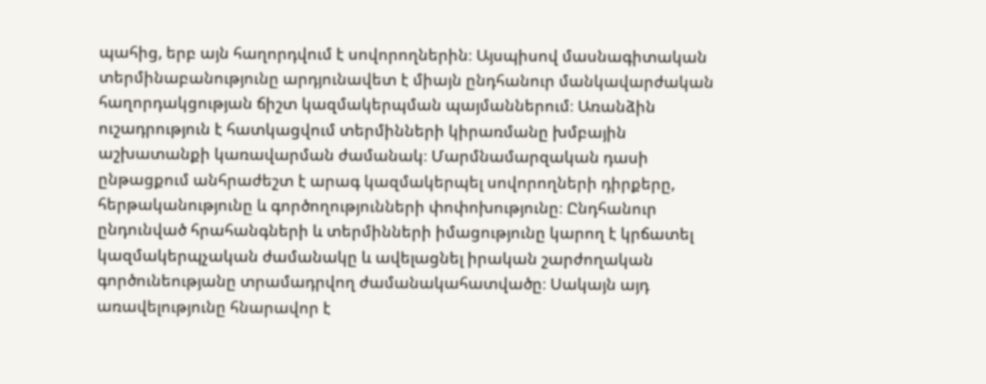պահից, երբ այն հաղորդվում է սովորողներին։ Այսպիսով մասնագիտական տերմինաբանությունը արդյունավետ է միայն ընդհանուր մանկավարժական հաղորդակցության ճիշտ կազմակերպման պայմաններում։ Առանձին ուշադրություն է հատկացվում տերմինների կիրառմանը խմբային աշխատանքի կառավարման ժամանակ։ Մարմնամարզական դասի ընթացքում անհրաժեշտ է արագ կազմակերպել սովորողների դիրքերը, հերթականությունը և գործողությունների փոփոխությունը։ Ընդհանուր ընդունված հրահանգների և տերմինների իմացությունը կարող է կրճատել կազմակերպչական ժամանակը և ավելացնել իրական շարժողական գործունեությանը տրամադրվող ժամանակահատվածը։ Սակայն այդ առավելությունը հնարավոր է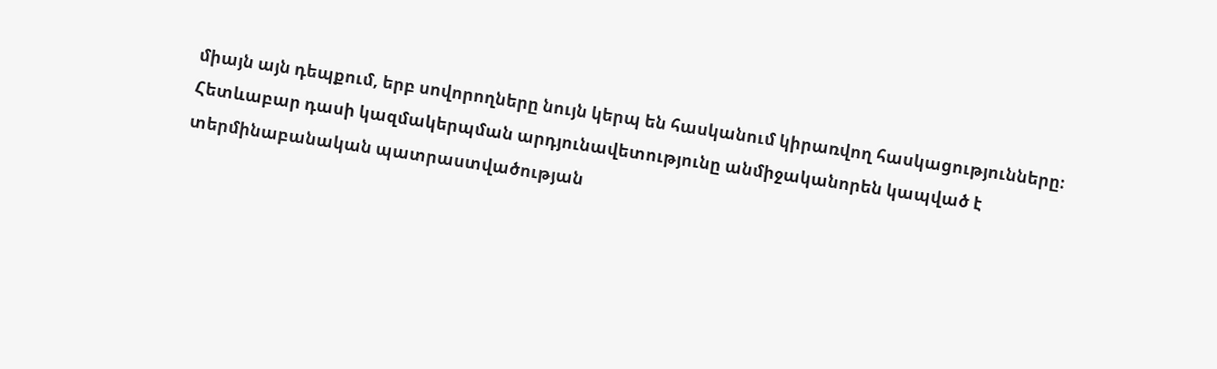միայն այն դեպքում, երբ սովորողները նույն կերպ են հասկանում կիրառվող հասկացությունները։ Հետևաբար դասի կազմակերպման արդյունավետությունը անմիջականորեն կապված է տերմինաբանական պատրաստվածության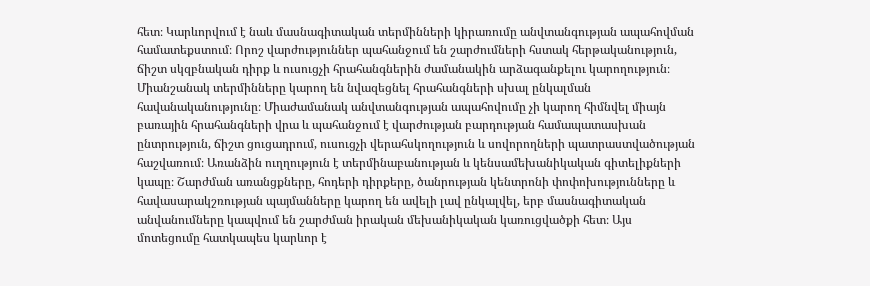հետ։ Կարևորվում է նաև մասնագիտական տերմինների կիրառումը անվտանգության ապահովման համատեքստում։ Որոշ վարժություններ պահանջում են շարժումների հստակ հերթականություն, ճիշտ սկզբնական դիրք և ուսուցչի հրահանգներին ժամանակին արձագանքելու կարողություն։ Միանշանակ տերմինները կարող են նվազեցնել հրահանգների սխալ ընկալման հավանականությունը։ Միաժամանակ անվտանգության ապահովումը չի կարող հիմնվել միայն բառային հրահանգների վրա և պահանջում է վարժության բարդության համապատասխան ընտրություն, ճիշտ ցուցադրում, ուսուցչի վերահսկողություն և սովորողների պատրաստվածության հաշվառում։ Առանձին ուղղություն է տերմինաբանության և կենսամեխանիկական գիտելիքների կապը։ Շարժման առանցքները, հոդերի դիրքերը, ծանրության կենտրոնի փոփոխությունները և հավասարակշռության պայմանները կարող են ավելի լավ ընկալվել, երբ մասնագիտական անվանումները կապվում են շարժման իրական մեխանիկական կառուցվածքի հետ։ Այս մոտեցումը հատկապես կարևոր է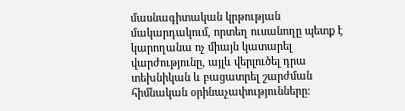մասնագիտական կրթության մակարդակում, որտեղ ուսանողը պետք է կարողանա ոչ միայն կատարել վարժությունը, այլև վերլուծել դրա տեխնիկան և բացատրել շարժման հիմնական օրինաչափությունները։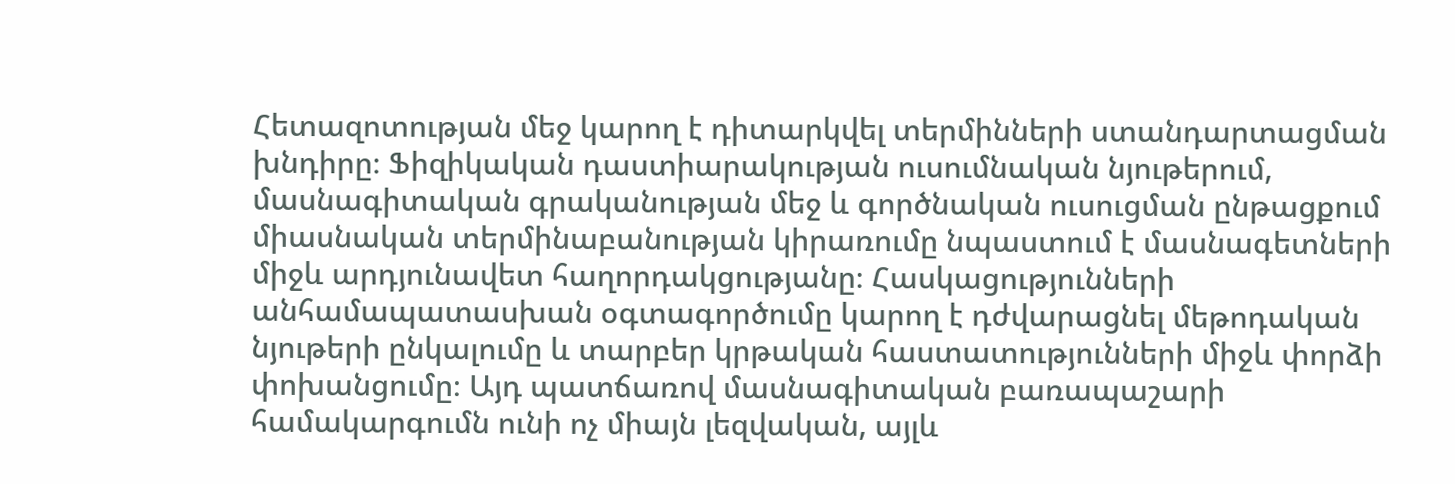Հետազոտության մեջ կարող է դիտարկվել տերմինների ստանդարտացման խնդիրը։ Ֆիզիկական դաստիարակության ուսումնական նյութերում, մասնագիտական գրականության մեջ և գործնական ուսուցման ընթացքում միասնական տերմինաբանության կիրառումը նպաստում է մասնագետների միջև արդյունավետ հաղորդակցությանը։ Հասկացությունների անհամապատասխան օգտագործումը կարող է դժվարացնել մեթոդական նյութերի ընկալումը և տարբեր կրթական հաստատությունների միջև փորձի փոխանցումը։ Այդ պատճառով մասնագիտական բառապաշարի համակարգումն ունի ոչ միայն լեզվական, այլև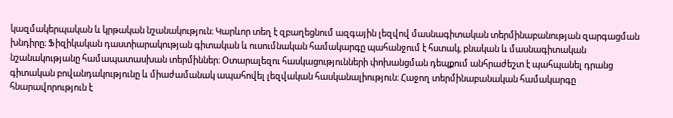կազմակերպական և կրթական նշանակություն։ Կարևոր տեղ է զբաղեցնում ազգային լեզվով մասնագիտական տերմինաբանության զարգացման խնդիրը։ Ֆիզիկական դաստիարակության գիտական և ուսումնական համակարգը պահանջում է հստակ, բնական և մասնագիտական նշանակությանը համապատասխան տերմիններ։ Օտարալեզու հասկացությունների փոխանցման դեպքում անհրաժեշտ է պահպանել դրանց գիտական բովանդակությունը և միաժամանակ ապահովել լեզվական հասկանալիություն։ Հաջող տերմինաբանական համակարգը հնարավորություն է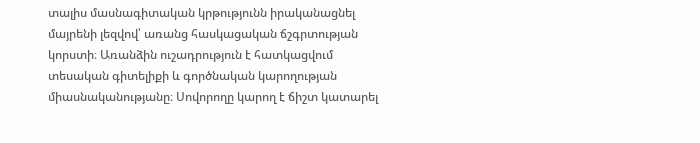տալիս մասնագիտական կրթությունն իրականացնել մայրենի լեզվով՝ առանց հասկացական ճշգրտության կորստի։ Առանձին ուշադրություն է հատկացվում տեսական գիտելիքի և գործնական կարողության միասնականությանը։ Սովորողը կարող է ճիշտ կատարել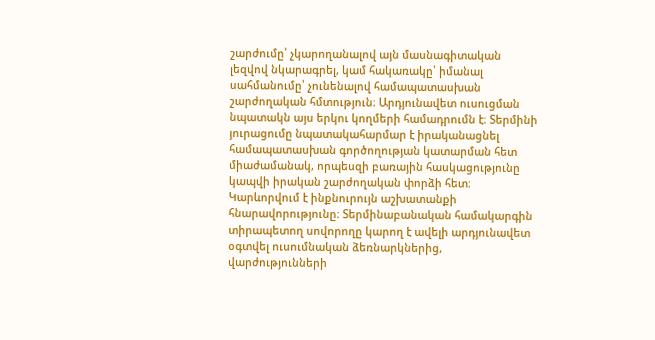շարժումը՝ չկարողանալով այն մասնագիտական լեզվով նկարագրել, կամ հակառակը՝ իմանալ սահմանումը՝ չունենալով համապատասխան շարժողական հմտություն։ Արդյունավետ ուսուցման նպատակն այս երկու կողմերի համադրումն է։ Տերմինի յուրացումը նպատակահարմար է իրականացնել համապատասխան գործողության կատարման հետ միաժամանակ, որպեսզի բառային հասկացությունը կապվի իրական շարժողական փորձի հետ։ Կարևորվում է ինքնուրույն աշխատանքի հնարավորությունը։ Տերմինաբանական համակարգին տիրապետող սովորողը կարող է ավելի արդյունավետ օգտվել ուսումնական ձեռնարկներից, վարժությունների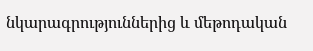նկարագրություններից և մեթոդական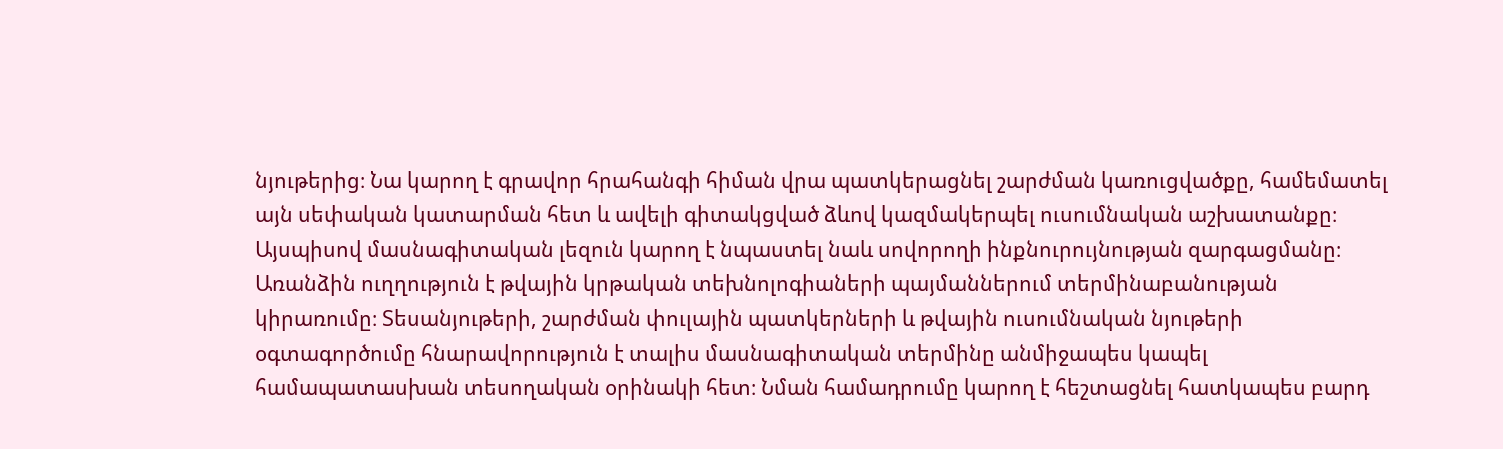նյութերից։ Նա կարող է գրավոր հրահանգի հիման վրա պատկերացնել շարժման կառուցվածքը, համեմատել այն սեփական կատարման հետ և ավելի գիտակցված ձևով կազմակերպել ուսումնական աշխատանքը։ Այսպիսով մասնագիտական լեզուն կարող է նպաստել նաև սովորողի ինքնուրույնության զարգացմանը։ Առանձին ուղղություն է թվային կրթական տեխնոլոգիաների պայմաններում տերմինաբանության կիրառումը։ Տեսանյութերի, շարժման փուլային պատկերների և թվային ուսումնական նյութերի օգտագործումը հնարավորություն է տալիս մասնագիտական տերմինը անմիջապես կապել համապատասխան տեսողական օրինակի հետ։ Նման համադրումը կարող է հեշտացնել հատկապես բարդ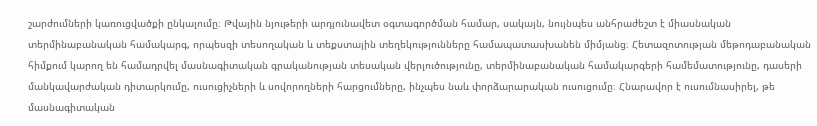շարժումների կառուցվածքի ընկալումը։ Թվային նյութերի արդյունավետ օգտագործման համար, սակայն, նույնպես անհրաժեշտ է միասնական տերմինաբանական համակարգ, որպեսզի տեսողական և տեքստային տեղեկությունները համապատասխանեն միմյանց։ Հետազոտության մեթոդաբանական հիմքում կարող են համադրվել մասնագիտական գրականության տեսական վերլուծությունը, տերմինաբանական համակարգերի համեմատությունը, դասերի մանկավարժական դիտարկումը, ուսուցիչների և սովորողների հարցումները, ինչպես նաև փորձարարական ուսուցումը։ Հնարավոր է ուսումնասիրել, թե մասնագիտական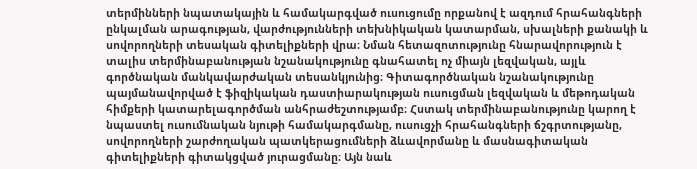տերմինների նպատակային և համակարգված ուսուցումը որքանով է ազդում հրահանգների ընկալման արագության, վարժությունների տեխնիկական կատարման, սխալների քանակի և սովորողների տեսական գիտելիքների վրա։ Նման հետազոտությունը հնարավորություն է տալիս տերմինաբանության նշանակությունը գնահատել ոչ միայն լեզվական, այլև գործնական մանկավարժական տեսանկյունից։ Գիտագործնական նշանակությունը պայմանավորված է ֆիզիկական դաստիարակության ուսուցման լեզվական և մեթոդական հիմքերի կատարելագործման անհրաժեշտությամբ։ Հստակ տերմինաբանությունը կարող է նպաստել ուսումնական նյութի համակարգմանը, ուսուցչի հրահանգների ճշգրտությանը, սովորողների շարժողական պատկերացումների ձևավորմանը և մասնագիտական գիտելիքների գիտակցված յուրացմանը։ Այն նաև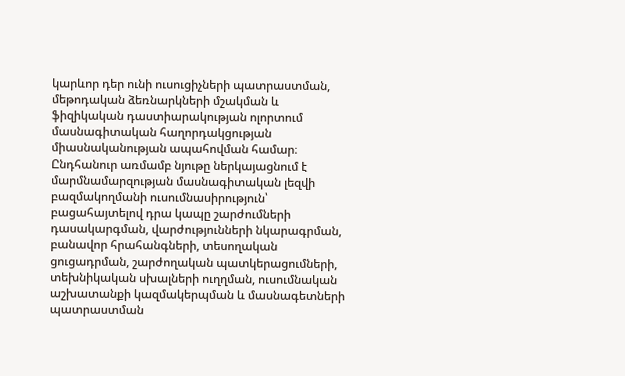կարևոր դեր ունի ուսուցիչների պատրաստման, մեթոդական ձեռնարկների մշակման և ֆիզիկական դաստիարակության ոլորտում մասնագիտական հաղորդակցության միասնականության ապահովման համար։ Ընդհանուր առմամբ նյութը ներկայացնում է մարմնամարզության մասնագիտական լեզվի բազմակողմանի ուսումնասիրություն՝ բացահայտելով դրա կապը շարժումների դասակարգման, վարժությունների նկարագրման, բանավոր հրահանգների, տեսողական ցուցադրման, շարժողական պատկերացումների, տեխնիկական սխալների ուղղման, ուսումնական աշխատանքի կազմակերպման և մասնագետների պատրաստման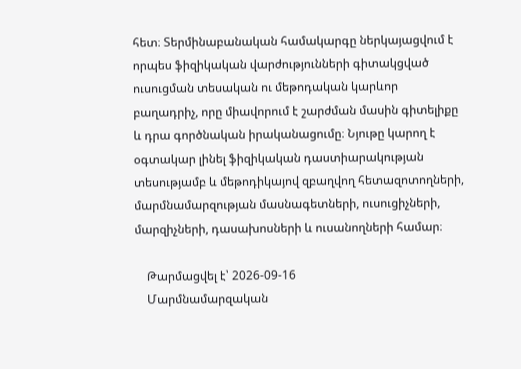հետ։ Տերմինաբանական համակարգը ներկայացվում է որպես ֆիզիկական վարժությունների գիտակցված ուսուցման տեսական ու մեթոդական կարևոր բաղադրիչ, որը միավորում է շարժման մասին գիտելիքը և դրա գործնական իրականացումը։ Նյութը կարող է օգտակար լինել ֆիզիկական դաստիարակության տեսությամբ և մեթոդիկայով զբաղվող հետազոտողների, մարմնամարզության մասնագետների, ուսուցիչների, մարզիչների, դասախոսների և ուսանողների համար։

    Թարմացվել է՝ 2026-09-16
    Մարմնամարզական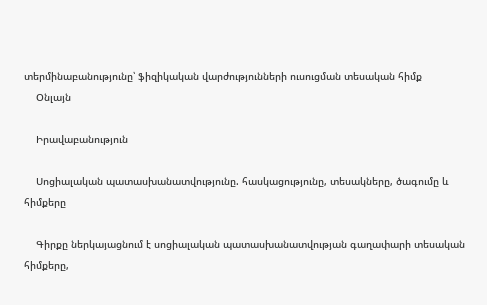տերմինաբանությունը՝ ֆիզիկական վարժությունների ուսուցման տեսական հիմք
    Օնլայն

    Իրավաբանություն

    Սոցիալական պատասխանատվությունը. հասկացությունը, տեսակները, ծագումը և հիմքերը

    Գիրքը ներկայացնում է սոցիալական պատասխանատվության գաղափարի տեսական հիմքերը,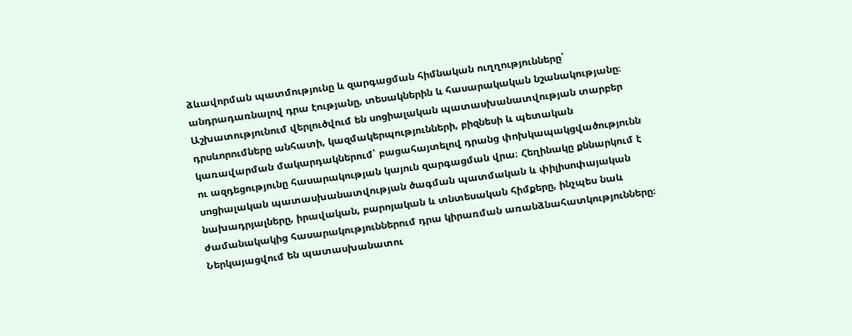ձևավորման պատմությունը և զարգացման հիմնական ուղղությունները՝ անդրադառնալով դրա էությանը, տեսակներին և հասարակական նշանակությանը։ Աշխատությունում վերլուծվում են սոցիալական պատասխանատվության տարբեր դրսևորումները անհատի, կազմակերպությունների, բիզնեսի և պետական կառավարման մակարդակներում՝ բացահայտելով դրանց փոխկապակցվածությունն ու ազդեցությունը հասարակության կայուն զարգացման վրա։ Հեղինակը քննարկում է սոցիալական պատասխանատվության ծագման պատմական և փիլիսոփայական նախադրյալները, իրավական, բարոյական և տնտեսական հիմքերը, ինչպես նաև ժամանակակից հասարակություններում դրա կիրառման առանձնահատկությունները։ Ներկայացվում են պատասխանատու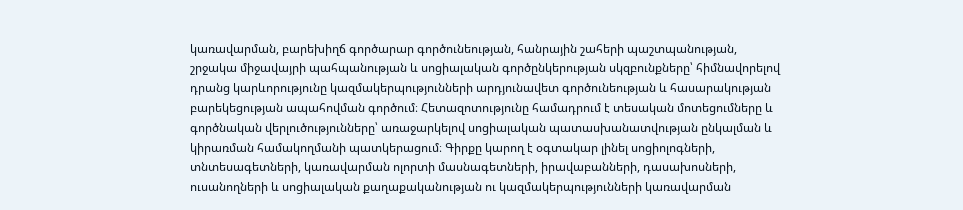կառավարման, բարեխիղճ գործարար գործունեության, հանրային շահերի պաշտպանության, շրջակա միջավայրի պահպանության և սոցիալական գործընկերության սկզբունքները՝ հիմնավորելով դրանց կարևորությունը կազմակերպությունների արդյունավետ գործունեության և հասարակության բարեկեցության ապահովման գործում։ Հետազոտությունը համադրում է տեսական մոտեցումները և գործնական վերլուծությունները՝ առաջարկելով սոցիալական պատասխանատվության ընկալման և կիրառման համակողմանի պատկերացում։ Գիրքը կարող է օգտակար լինել սոցիոլոգների, տնտեսագետների, կառավարման ոլորտի մասնագետների, իրավաբանների, դասախոսների, ուսանողների և սոցիալական քաղաքականության ու կազմակերպությունների կառավարման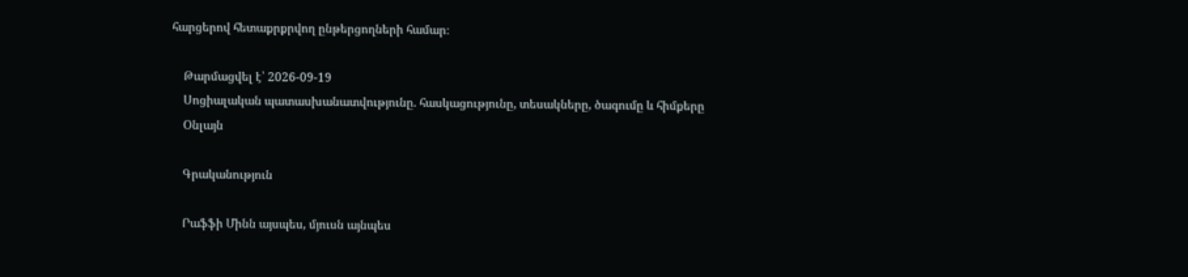հարցերով հետաքրքրվող ընթերցողների համար։

    Թարմացվել է՝ 2026-09-19
    Սոցիալական պատասխանատվությունը. հասկացությունը, տեսակները, ծագումը և հիմքերը
    Օնլայն

    Գրականություն

    Րաֆֆի Մինն այսպես, մյուսն այնպես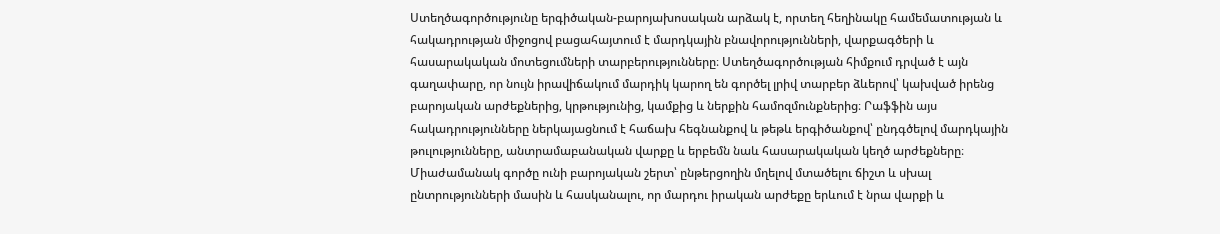Ստեղծագործությունը երգիծական-բարոյախոսական արձակ է, որտեղ հեղինակը համեմատության և հակադրության միջոցով բացահայտում է մարդկային բնավորությունների, վարքագծերի և հասարակական մոտեցումների տարբերությունները։ Ստեղծագործության հիմքում դրված է այն գաղափարը, որ նույն իրավիճակում մարդիկ կարող են գործել լրիվ տարբեր ձևերով՝ կախված իրենց բարոյական արժեքներից, կրթությունից, կամքից և ներքին համոզմունքներից։ Րաֆֆին այս հակադրությունները ներկայացնում է հաճախ հեգնանքով և թեթև երգիծանքով՝ ընդգծելով մարդկային թուլությունները, անտրամաբանական վարքը և երբեմն նաև հասարակական կեղծ արժեքները։ Միաժամանակ գործը ունի բարոյական շերտ՝ ընթերցողին մղելով մտածելու ճիշտ և սխալ ընտրությունների մասին և հասկանալու, որ մարդու իրական արժեքը երևում է նրա վարքի և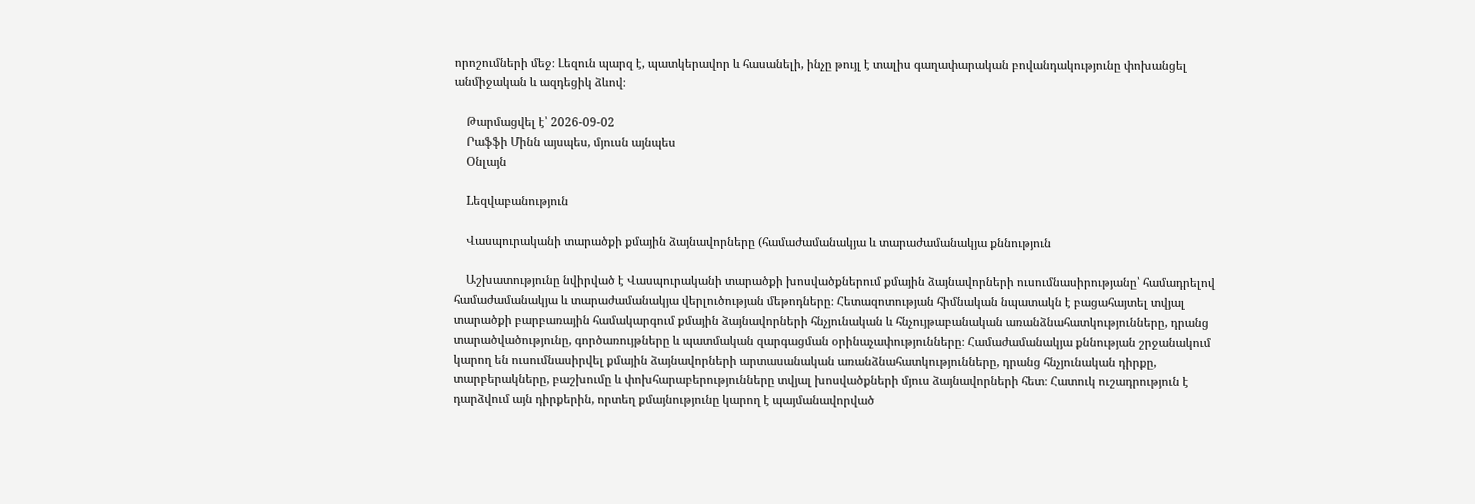որոշումների մեջ։ Լեզուն պարզ է, պատկերավոր և հասանելի, ինչը թույլ է տալիս գաղափարական բովանդակությունը փոխանցել անմիջական և ազդեցիկ ձևով։

    Թարմացվել է՝ 2026-09-02
    Րաֆֆի Մինն այսպես, մյուսն այնպես
    Օնլայն

    Lեզվաբանություն

    Վասպուրականի տարածքի քմային ձայնավորները (համաժամանակյա և տարաժամանակյա քննություն

    Աշխատությունը նվիրված է Վասպուրականի տարածքի խոսվածքներում քմային ձայնավորների ուսումնասիրությանը՝ համադրելով համաժամանակյա և տարաժամանակյա վերլուծության մեթոդները։ Հետազոտության հիմնական նպատակն է բացահայտել տվյալ տարածքի բարբառային համակարգում քմային ձայնավորների հնչյունական և հնչույթաբանական առանձնահատկությունները, դրանց տարածվածությունը, գործառույթները և պատմական զարգացման օրինաչափությունները։ Համաժամանակյա քննության շրջանակում կարող են ուսումնասիրվել քմային ձայնավորների արտասանական առանձնահատկությունները, դրանց հնչյունական դիրքը, տարբերակները, բաշխումը և փոխհարաբերությունները տվյալ խոսվածքների մյուս ձայնավորների հետ։ Հատուկ ուշադրություն է դարձվում այն դիրքերին, որտեղ քմայնությունը կարող է պայմանավորված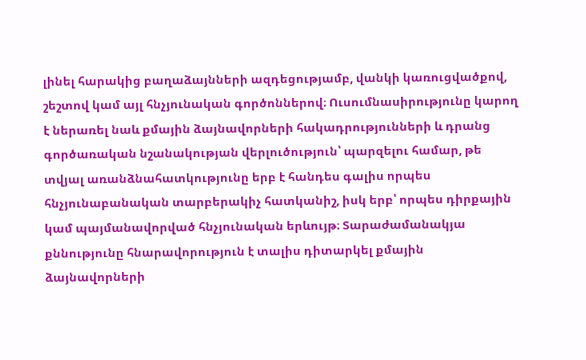լինել հարակից բաղաձայնների ազդեցությամբ, վանկի կառուցվածքով, շեշտով կամ այլ հնչյունական գործոններով։ Ուսումնասիրությունը կարող է ներառել նաև քմային ձայնավորների հակադրությունների և դրանց գործառական նշանակության վերլուծություն՝ պարզելու համար, թե տվյալ առանձնահատկությունը երբ է հանդես գալիս որպես հնչյունաբանական տարբերակիչ հատկանիշ, իսկ երբ՝ որպես դիրքային կամ պայմանավորված հնչյունական երևույթ։ Տարաժամանակյա քննությունը հնարավորություն է տալիս դիտարկել քմային ձայնավորների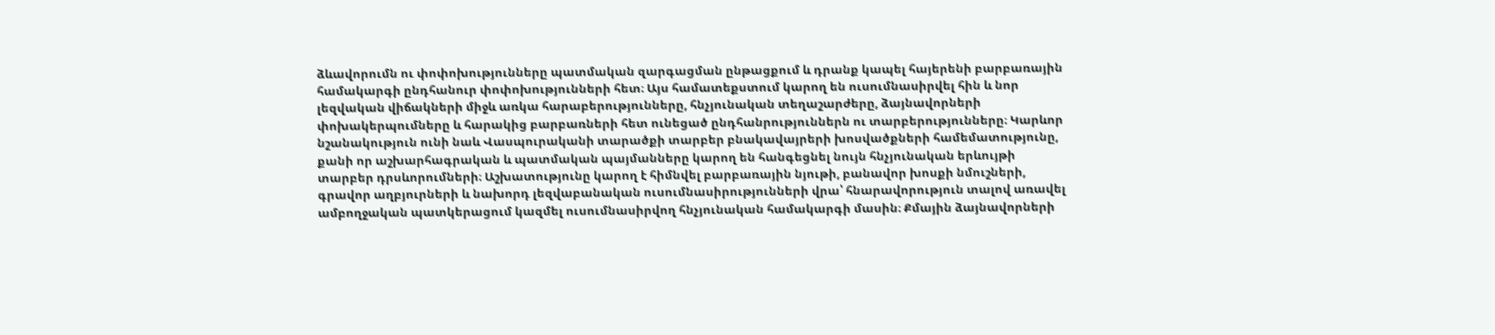ձևավորումն ու փոփոխությունները պատմական զարգացման ընթացքում և դրանք կապել հայերենի բարբառային համակարգի ընդհանուր փոփոխությունների հետ։ Այս համատեքստում կարող են ուսումնասիրվել հին և նոր լեզվական վիճակների միջև առկա հարաբերությունները, հնչյունական տեղաշարժերը, ձայնավորների փոխակերպումները և հարակից բարբառների հետ ունեցած ընդհանրություններն ու տարբերությունները։ Կարևոր նշանակություն ունի նաև Վասպուրականի տարածքի տարբեր բնակավայրերի խոսվածքների համեմատությունը, քանի որ աշխարհագրական և պատմական պայմանները կարող են հանգեցնել նույն հնչյունական երևույթի տարբեր դրսևորումների։ Աշխատությունը կարող է հիմնվել բարբառային նյութի, բանավոր խոսքի նմուշների, գրավոր աղբյուրների և նախորդ լեզվաբանական ուսումնասիրությունների վրա՝ հնարավորություն տալով առավել ամբողջական պատկերացում կազմել ուսումնասիրվող հնչյունական համակարգի մասին։ Քմային ձայնավորների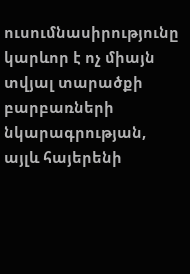ուսումնասիրությունը կարևոր է ոչ միայն տվյալ տարածքի բարբառների նկարագրության, այլև հայերենի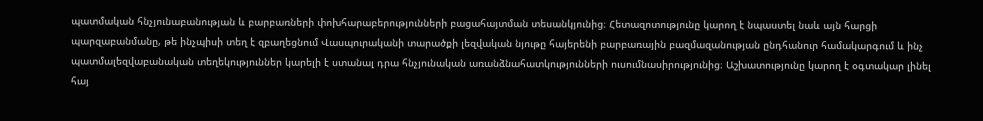պատմական հնչյունաբանության և բարբառների փոխհարաբերությունների բացահայտման տեսանկյունից։ Հետազոտությունը կարող է նպաստել նաև այն հարցի պարզաբանմանը, թե ինչպիսի տեղ է զբաղեցնում Վասպուրականի տարածքի լեզվական նյութը հայերենի բարբառային բազմազանության ընդհանուր համակարգում և ինչ պատմալեզվաբանական տեղեկություններ կարելի է ստանալ դրա հնչյունական առանձնահատկությունների ուսումնասիրությունից։ Աշխատությունը կարող է օգտակար լինել հայ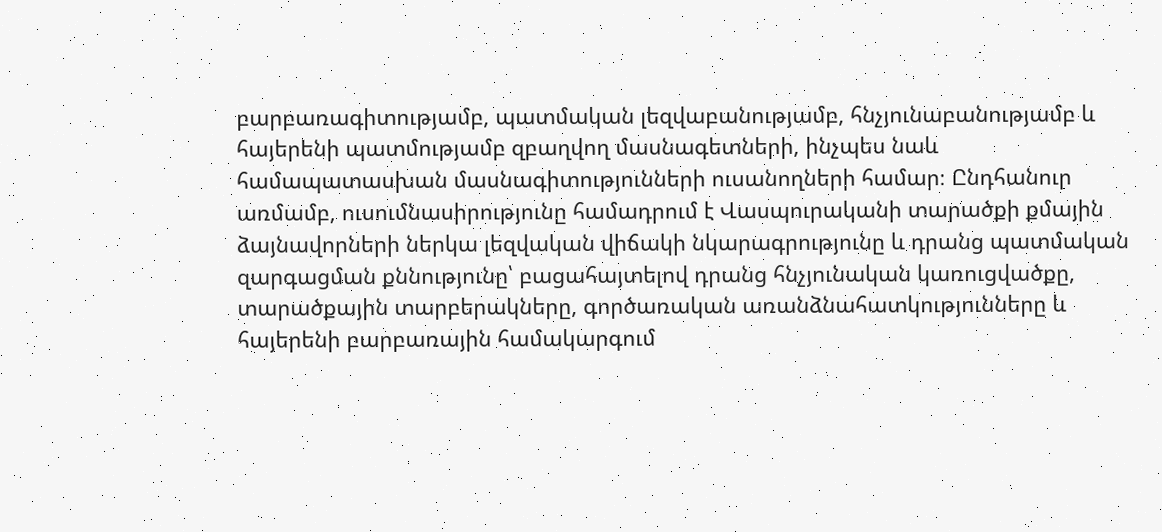բարբառագիտությամբ, պատմական լեզվաբանությամբ, հնչյունաբանությամբ և հայերենի պատմությամբ զբաղվող մասնագետների, ինչպես նաև համապատասխան մասնագիտությունների ուսանողների համար։ Ընդհանուր առմամբ, ուսումնասիրությունը համադրում է Վասպուրականի տարածքի քմային ձայնավորների ներկա լեզվական վիճակի նկարագրությունը և դրանց պատմական զարգացման քննությունը՝ բացահայտելով դրանց հնչյունական կառուցվածքը, տարածքային տարբերակները, գործառական առանձնահատկությունները և հայերենի բարբառային համակարգում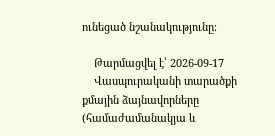ունեցած նշանակությունը։

    Թարմացվել է՝ 2026-09-17
    Վասպուրականի տարածքի քմային ձայնավորները (համաժամանակյա և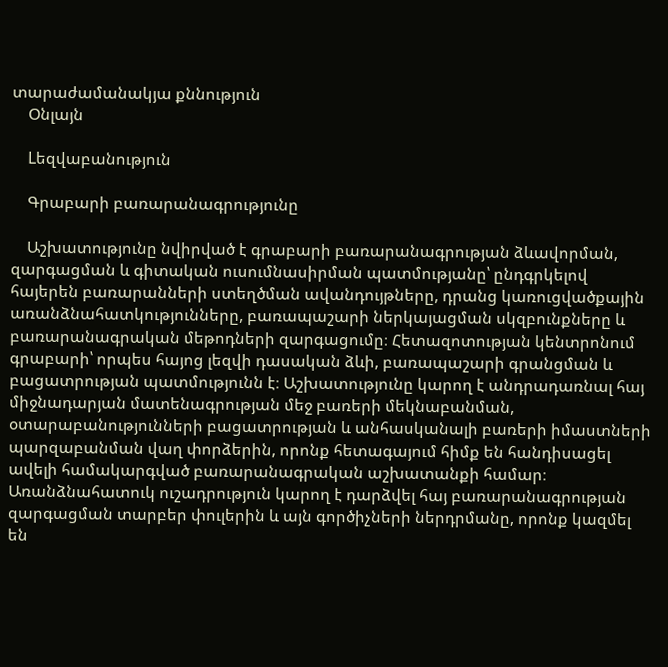տարաժամանակյա քննություն
    Օնլայն

    Lեզվաբանություն

    Գրաբարի բառարանագրությունը

    Աշխատությունը նվիրված է գրաբարի բառարանագրության ձևավորման, զարգացման և գիտական ուսումնասիրման պատմությանը՝ ընդգրկելով հայերեն բառարանների ստեղծման ավանդույթները, դրանց կառուցվածքային առանձնահատկությունները, բառապաշարի ներկայացման սկզբունքները և բառարանագրական մեթոդների զարգացումը։ Հետազոտության կենտրոնում գրաբարի՝ որպես հայոց լեզվի դասական ձևի, բառապաշարի գրանցման և բացատրության պատմությունն է։ Աշխատությունը կարող է անդրադառնալ հայ միջնադարյան մատենագրության մեջ բառերի մեկնաբանման, օտարաբանությունների բացատրության և անհասկանալի բառերի իմաստների պարզաբանման վաղ փորձերին, որոնք հետագայում հիմք են հանդիսացել ավելի համակարգված բառարանագրական աշխատանքի համար։ Առանձնահատուկ ուշադրություն կարող է դարձվել հայ բառարանագրության զարգացման տարբեր փուլերին և այն գործիչների ներդրմանը, որոնք կազմել են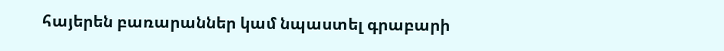հայերեն բառարաններ կամ նպաստել գրաբարի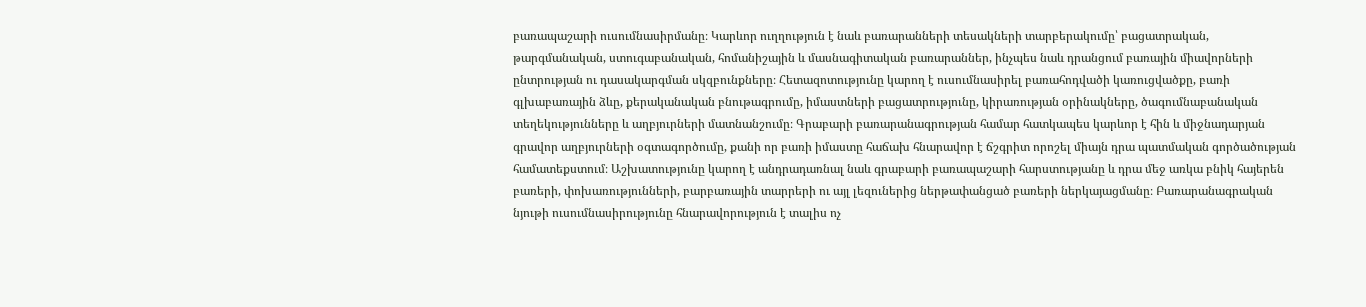բառապաշարի ուսումնասիրմանը։ Կարևոր ուղղություն է նաև բառարանների տեսակների տարբերակումը՝ բացատրական, թարգմանական, ստուգաբանական, հոմանիշային և մասնագիտական բառարաններ, ինչպես նաև դրանցում բառային միավորների ընտրության ու դասակարգման սկզբունքները։ Հետազոտությունը կարող է ուսումնասիրել բառահոդվածի կառուցվածքը, բառի գլխաբառային ձևը, քերականական բնութագրումը, իմաստների բացատրությունը, կիրառության օրինակները, ծագումնաբանական տեղեկությունները և աղբյուրների մատնանշումը։ Գրաբարի բառարանագրության համար հատկապես կարևոր է հին և միջնադարյան գրավոր աղբյուրների օգտագործումը, քանի որ բառի իմաստը հաճախ հնարավոր է ճշգրիտ որոշել միայն դրա պատմական գործածության համատեքստում։ Աշխատությունը կարող է անդրադառնալ նաև գրաբարի բառապաշարի հարստությանը և դրա մեջ առկա բնիկ հայերեն բառերի, փոխառությունների, բարբառային տարրերի ու այլ լեզուներից ներթափանցած բառերի ներկայացմանը։ Բառարանագրական նյութի ուսումնասիրությունը հնարավորություն է տալիս ոչ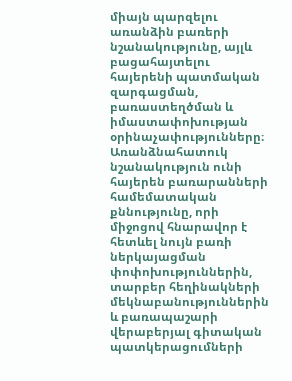միայն պարզելու առանձին բառերի նշանակությունը, այլև բացահայտելու հայերենի պատմական զարգացման, բառաստեղծման և իմաստափոխության օրինաչափությունները։ Առանձնահատուկ նշանակություն ունի հայերեն բառարանների համեմատական քննությունը, որի միջոցով հնարավոր է հետևել նույն բառի ներկայացման փոփոխություններին, տարբեր հեղինակների մեկնաբանություններին և բառապաշարի վերաբերյալ գիտական պատկերացումների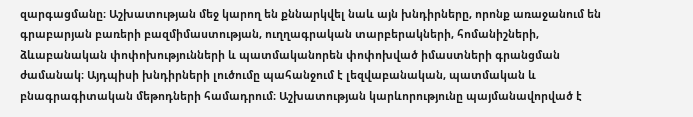զարգացմանը։ Աշխատության մեջ կարող են քննարկվել նաև այն խնդիրները, որոնք առաջանում են գրաբարյան բառերի բազմիմաստության, ուղղագրական տարբերակների, հոմանիշների, ձևաբանական փոփոխությունների և պատմականորեն փոփոխված իմաստների գրանցման ժամանակ։ Այդպիսի խնդիրների լուծումը պահանջում է լեզվաբանական, պատմական և բնագրագիտական մեթոդների համադրում։ Աշխատության կարևորությունը պայմանավորված է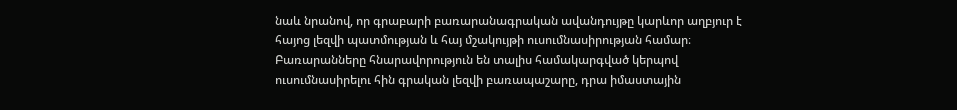նաև նրանով, որ գրաբարի բառարանագրական ավանդույթը կարևոր աղբյուր է հայոց լեզվի պատմության և հայ մշակույթի ուսումնասիրության համար։ Բառարանները հնարավորություն են տալիս համակարգված կերպով ուսումնասիրելու հին գրական լեզվի բառապաշարը, դրա իմաստային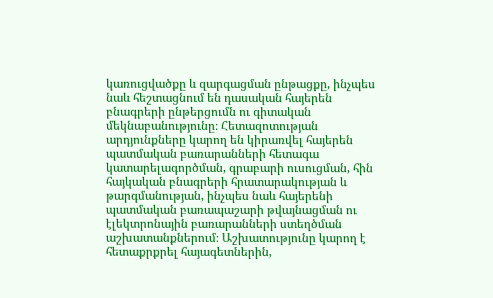կառուցվածքը և զարգացման ընթացքը, ինչպես նաև հեշտացնում են դասական հայերեն բնագրերի ընթերցումն ու գիտական մեկնաբանությունը։ Հետազոտության արդյունքները կարող են կիրառվել հայերեն պատմական բառարանների հետագա կատարելագործման, գրաբարի ուսուցման, հին հայկական բնագրերի հրատարակության և թարգմանության, ինչպես նաև հայերենի պատմական բառապաշարի թվայնացման ու էլեկտրոնային բառարանների ստեղծման աշխատանքներում։ Աշխատությունը կարող է հետաքրքրել հայագետներին,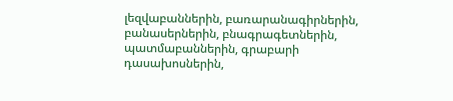լեզվաբաններին, բառարանագիրներին, բանասերներին, բնագրագետներին, պատմաբաններին, գրաբարի դասախոսներին,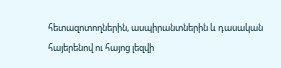հետազոտողներին, ասպիրանտներին և դասական հայերենով ու հայոց լեզվի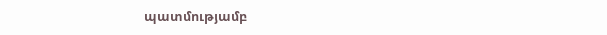պատմությամբ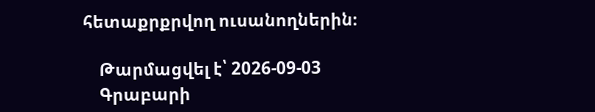հետաքրքրվող ուսանողներին։

    Թարմացվել է՝ 2026-09-03
    Գրաբարի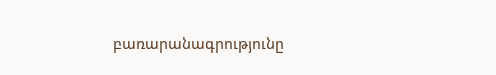բառարանագրությունը